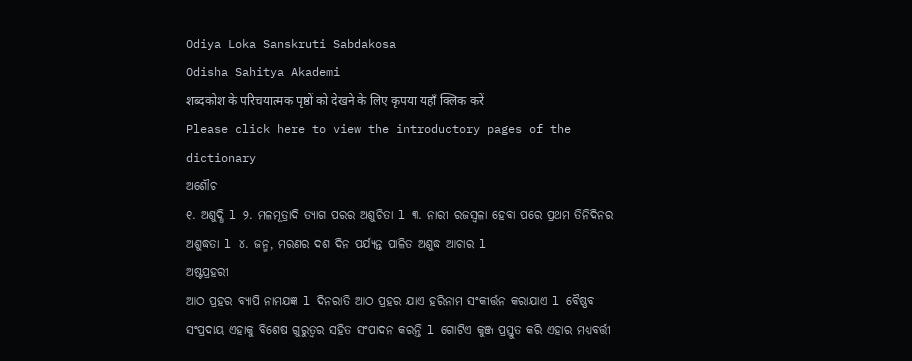Odiya Loka Sanskruti Sabdakosa
Odisha Sahitya Akademi
शब्दकोश के परिचयात्मक पृष्ठों को देखने के लिए कृपया यहाँ क्लिक करें
Please click here to view the introductory pages of the dictionary
ଅଶୌଚ
୧. ଅଶୁଦ୍ଧି l ୨. ମଳମୂତ୍ରାଦି ତ୍ୟାଗ ପରର ଅଶୁଚିତା l ୩. ନାରୀ ରଜସ୍ଵଳା ହେବା ପରେ ପ୍ରଥମ ତିନିଦିନର ଅଶୁଦ୍ଧତା l ୪. ଜନ୍ମ, ମରଣର ଦଶ ଦିନ ପର୍ଯ୍ୟନ୍ତ ପାଳିତ ଅଶୁଦ୍ଧ ଆଚାର l
ଅଷ୍ଟପ୍ରହରୀ
ଆଠ ପ୍ରହର ବ୍ୟାପି ନାମଯଜ୍ଞ l ଦିନରାତି ଆଠ ପ୍ରହର ଯାଏ ହରିନାମ ସଂକୀର୍ତ୍ତନ କରାଯାଏ l ବୈଷ୍ଣବ ସଂପ୍ରଦାୟ ଏହାକୁ ବିଶେଷ ଗୁରୁତ୍ଵର ସହିତ ସଂପାଦନ କରନ୍ତି l ଗୋଟିଏ କୁଞ୍ଜ ପ୍ରସ୍ତୁତ କରି ଏହାର ମଧ୍ୟବର୍ତ୍ତୀ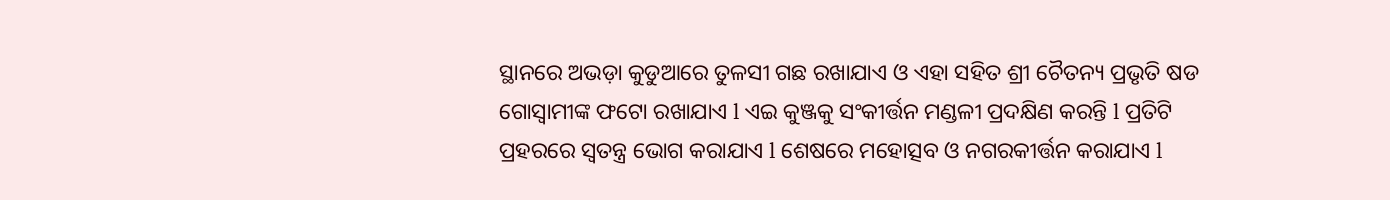ସ୍ଥାନରେ ଅଭଡ଼ା କୁଡୁଆରେ ତୁଳସୀ ଗଛ ରଖାଯାଏ ଓ ଏହା ସହିତ ଶ୍ରୀ ଚୈତନ୍ୟ ପ୍ରଭୃତି ଷଡ ଗୋସ୍ଵାମୀଙ୍କ ଫଟୋ ରଖାଯାଏ l ଏଇ କୁଞ୍ଜକୁ ସଂକୀର୍ତ୍ତନ ମଣ୍ଡଳୀ ପ୍ରଦକ୍ଷିଣ କରନ୍ତି l ପ୍ରତିଟି ପ୍ରହରରେ ସ୍ଵତନ୍ତ୍ର ଭୋଗ କରାଯାଏ l ଶେଷରେ ମହୋତ୍ସବ ଓ ନଗରକୀର୍ତ୍ତନ କରାଯାଏ l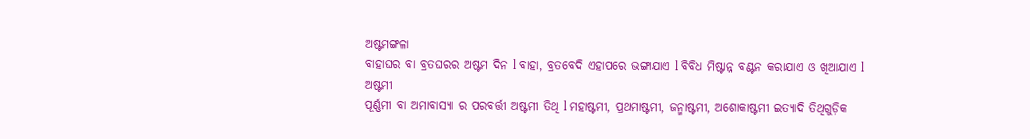ଅଷ୍ଟମଙ୍ଗଳା
ବାହାଘର ବା ବ୍ରତଘରର ଅଷ୍ଟମ ଦିନ l ବାହା, ବ୍ରତବେଦି ଏହାପରେ ଭଙ୍ଗାଯାଏ l ବିବିଧ ମିଷ୍ଟାନ୍ନ ବଣ୍ଟନ କରାଯାଏ ଓ ଖିଆଯାଏ l
ଅଷ୍ଟମୀ
ପୂର୍ଣ୍ଣମୀ ବା ଅମାବାସ୍ୟା ର ପରବର୍ତ୍ତୀ ଅଷ୍ଟମୀ ତିଥି l ମହାଷ୍ଟମୀ, ପ୍ରଥମାଷ୍ଟମୀ, ଜନ୍ମାଷ୍ଟମୀ, ଅଶୋକାଷ୍ଟମୀ ଇତ୍ୟାଦି ତିଥିଗୁଡ଼ିକ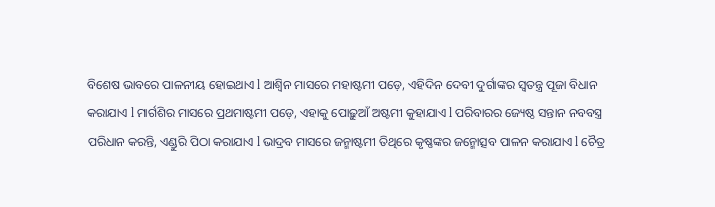ବିଶେଷ ଭାବରେ ପାଳନୀୟ ହୋଇଥାଏ l ଆଶ୍ଵିନ ମାସରେ ମହାଷ୍ଟମୀ ପଡ଼େ, ଏହିଦିନ ଦେବୀ ଦୁର୍ଗାଙ୍କର ସ୍ଵତନ୍ତ୍ର ପୂଜା ବିଧାନ କରାଯାଏ l ମାର୍ଗଶିର ମାସରେ ପ୍ରଥମାଷ୍ଟମୀ ପଡ଼େ, ଏହାକୁ ପୋଢ଼ୁଆଁ ଅଷ୍ଟମୀ କୁହାଯାଏ l ପରିବାରର ଜ୍ୟେଷ୍ଠ ସନ୍ତାନ ନବବସ୍ତ୍ର ପରିଧାନ କରନ୍ତି, ଏଣ୍ଡୁରି ପିଠା କରାଯାଏ l ଭାଦ୍ରବ ମାସରେ ଜନ୍ମାଷ୍ଟମୀ ତିଥିରେ କୃଷ୍ଣଙ୍କର ଜନ୍ମୋତ୍ସବ ପାଳନ କରାଯାଏ l ଚୈତ୍ର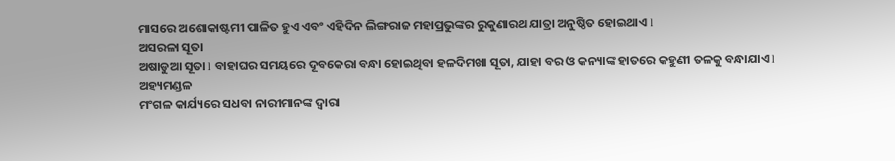ମାସରେ ଅଶୋକାଷ୍ଟମୀ ପାଳିତ ହୁଏ ଏବଂ ଏହିଦିନ ଲିଙ୍ଗରାଜ ମହାପ୍ରଭୁଙ୍କର ରୁକୁଣାରଥ ଯାତ୍ରା ଅନୁଷ୍ଠିତ ହୋଇଥାଏ l
ଅସରଳା ସୂତା
ଅଷାଡୁଆ ସୂତା l ବାହାଘର ସମୟରେ ଦୂବକେରା ବନ୍ଧା ହୋଇଥିବା ହଳଦିମଖା ସୂତା, ଯାହା ବର ଓ କନ୍ୟାଙ୍କ ହାତରେ କହୁଣୀ ତଳକୁ ବନ୍ଧାଯାଏ l
ଅହ୍ୟମଣ୍ଡଳ
ମଂଗଳ କାର୍ଯ୍ୟରେ ସଧବା ନାରୀମାନଙ୍କ ଦ୍ଵାରା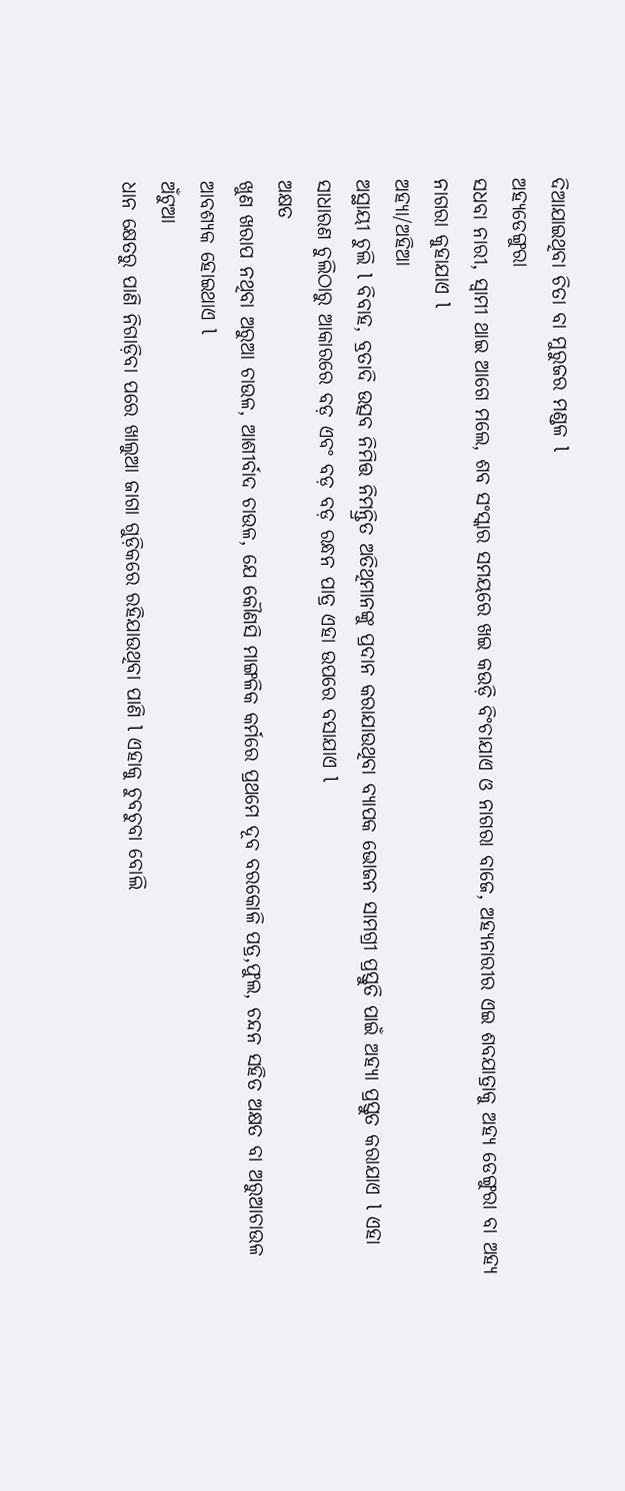ଦିଆଯାଇଥିବା ଚିତା ବା ମୁରୁଜର ମଣ୍ଡଳ l
ଅହ୍ୟଡେଙ୍ଗୁରା
ସଧବା ନାରୀ, ସ୍ଵାମୀ ଥାଇ ଆଗେ ମଲେ, ଶବ ସଂସ୍କାର ସମୟରେ ଖଇ କଉଡ଼ି ବିଂଚାଯାଏ ଓ ନାଗରା ବାଜେ, ଅହ୍ୟନାରୀର ଏଇ ଶବଯାତ୍ରାକୁ ଅହ୍ୟ ଡେଙ୍ଗୁରା ବା ଅହ୍ୟ ନାଗରା କୁହାଯାଏ l
ଅହ୍ୟା/ଅହିଆ
ଅସ୍ଥାୟୀ ଚୁଲି l ବିବାହ, ବ୍ରତାଦି ଉତ୍ସବ ନିମିତ୍ତ ନିମନ୍ତ୍ରିତ ଅତିଥିମାନଙ୍କୁ ପ୍ରଦାନ କରାଯାଉଥିବା ବ୍ୟାପକ ଭୋଜନ ସାମଗ୍ରୀ ପ୍ରସ୍ତୁତି ପାଇଁ ଅହ୍ୟା ପ୍ରସ୍ତୁତ କରାଯାଏ l ଏହା ସାଧାରଣ ଚୁଲିଠାରୁ ଆକାରରେ ବଡ଼ ଏବଂ ବଡ଼ ବଡ଼ ରନ୍ଧନ ପାତ୍ର ଏହା ଉପରେ ବସାଯାଏ l
ଅକ୍ଷତ
ଖୁଣ ଖରାପ ନଥିବା ଅରୁଆ ଚାଉଳ, ଆଶୀର୍ବାଦ ଚାଉଳ, ଯେ କୌଣସି ମାଙ୍ଗଳିକ କର୍ମରେ ପ୍ରଥମେ ଦୂବ ବରକୋଳି ପତ୍ର,ଫୁଲ, ଚନ୍ଦନ ସହିତ ଅକ୍ଷତ ବା ଅରୁଆଚାଉଳ ଆବଶ୍ୟକ ହୋଇଥାଏ l
ଅଁଟୁଆ
ଧାନ କ୍ଷେତରୁ ପାଣି ନିଗାଡ଼ିବା ପରେ ଖାଲୁଆ ଜାଗା ଗୁଡ଼ିକରେ ରହିଯାଉଥିବା ପାଣି l ଏହାକୁ ଚୁବଚୁବା ବୋଲି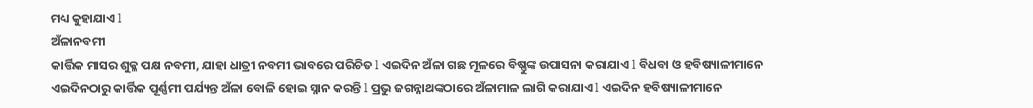ମଧ୍ୟ କୁହାଯାଏ l
ଅଁଳାନବମୀ
କାର୍ତ୍ତିକ ମାସର ଶୁକ୍ଳ ପକ୍ଷ ନବମୀ, ଯାହା ଧାତ୍ରୀ ନବମୀ ଭାବରେ ପରିଚିତ l ଏଇଦିନ ଅଁଳା ଗଛ ମୂଳରେ ବିଷ୍ଣୁଙ୍କ ଉପାସନା କରାଯାଏ l ବିଧବା ଓ ହବିଷ୍ୟାଳୀମାନେ ଏଇଦିନଠାରୁ କାର୍ତ୍ତିକ ପୂର୍ଣ୍ଣମୀ ପର୍ଯ୍ୟନ୍ତ ଅଁଳା ବୋଳି ହୋଇ ସ୍ନାନ କରନ୍ତି l ପ୍ରଭୁ ଜଗନ୍ନାଥଙ୍କଠାରେ ଅଁଳାମାଳ ଲାଗି କରାଯାଏ l ଏଇଦିନ ହବିଷ୍ୟାଳୀମାନେ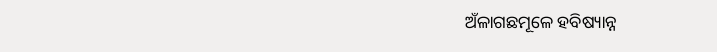ଅଁଳାଗଛମୂଳେ ହବିଷ୍ୟାନ୍ନ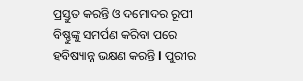ପ୍ରସ୍ତୁତ କରନ୍ତି ଓ ଦମୋଦର ରୂପୀ ବିଷ୍ଣୁଙ୍କୁ ସମର୍ପଣ କରିବା ପରେ ହବିଷ୍ୟାନ୍ନ ଭକ୍ଷଣ କରନ୍ତି l ପୁରୀର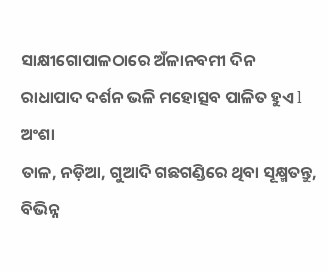ସାକ୍ଷୀଗୋପାଳଠାରେ ଅଁଳାନବମୀ ଦିନ ରାଧାପାଦ ଦର୍ଶନ ଭଳି ମହୋତ୍ସବ ପାଳିତ ହୁଏ l
ଅଂଶା
ତାଳ, ନଡ଼ିଆ, ଗୁଆଦି ଗଛଗଣ୍ଡିରେ ଥିବା ସୂକ୍ଷ୍ମତନ୍ତୁ, ବିଭିନ୍ନ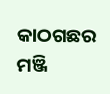କାଠଗଛର ମଞ୍ଜି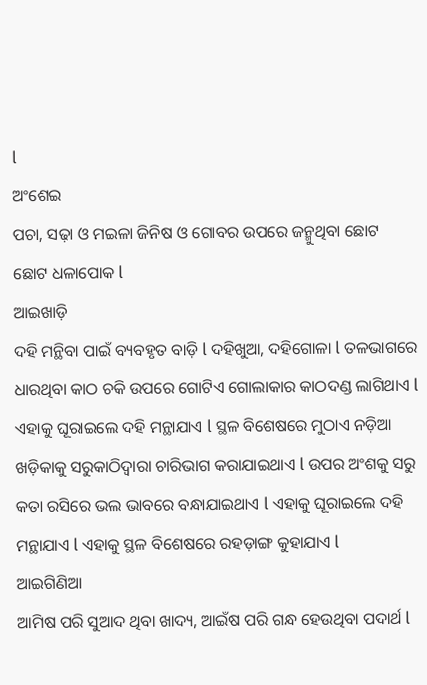l
ଅଂଶେଇ
ପଚା, ସଢ଼ା ଓ ମଇଳା ଜିନିଷ ଓ ଗୋବର ଉପରେ ଜନ୍ମୁଥିବା ଛୋଟ ଛୋଟ ଧଳାପୋକ l
ଆଇଖାଡ଼ି
ଦହି ମନ୍ଥିବା ପାଇଁ ବ୍ୟବହୃତ ବାଡ଼ି l ଦହିଖୁଆ, ଦହିଗୋଳା l ତଳଭାଗରେ ଧାରଥିବା କାଠ ଚକି ଉପରେ ଗୋଟିଏ ଗୋଲାକାର କାଠଦଣ୍ଡ ଲାଗିଥାଏ l ଏହାକୁ ଘୂରାଇଲେ ଦହି ମନ୍ଥାଯାଏ l ସ୍ଥଳ ବିଶେଷରେ ମୁଠାଏ ନଡ଼ିଆ ଖଡ଼ିକାକୁ ସରୁକାଠିଦ୍ଵାରା ଚାରିଭାଗ କରାଯାଇଥାଏ l ଉପର ଅଂଶକୁ ସରୁ କତା ରସିରେ ଭଲ ଭାବରେ ବନ୍ଧାଯାଇଥାଏ l ଏହାକୁ ଘୂରାଇଲେ ଦହି ମନ୍ଥାଯାଏ l ଏହାକୁ ସ୍ଥଳ ବିଶେଷରେ ରହଡ଼ାଙ୍ଗ କୁହାଯାଏ l
ଆଇଗିଣିଆ
ଆମିଷ ପରି ସୁଆଦ ଥିବା ଖାଦ୍ୟ, ଆଇଁଷ ପରି ଗନ୍ଧ ହେଉଥିବା ପଦାର୍ଥ l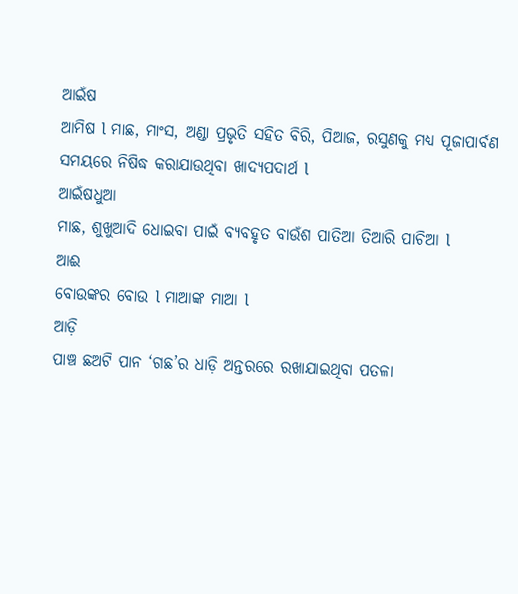ଆଇଁଷ
ଆମିଷ l ମାଛ, ମାଂସ, ଅଣ୍ଡା ପ୍ରଭୃତି ସହିତ ବିରି, ପିଆଜ, ରସୁଣକୁ ମଧ୍ୟ ପୂଜାପାର୍ବଣ ସମୟରେ ନିଷିଦ୍ଧ କରାଯାଉଥିବା ଖାଦ୍ୟପଦାର୍ଥ l
ଆଇଁଷଧୁଆ
ମାଛ, ଶୁଖୁଆଦି ଧୋଇବା ପାଇଁ ବ୍ୟବହୃତ ବାଉଁଶ ପାତିଆ ତିଆରି ପାଚିଆ l
ଆଈ
ବୋଉଙ୍କର ବୋଉ l ମାଆଙ୍କ ମାଆ l
ଆଡ଼ି
ପାଞ୍ଚ ଛଅଟି ପାନ ‘ଗଛ’ର ଧାଡ଼ି ଅନ୍ତରରେ ରଖାଯାଇଥିବା ପତଳା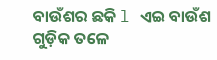ବାଉଁଶର ଛକି l ଏଇ ବାଉଁଶ ଗୁଡ଼ିକ ତଳେ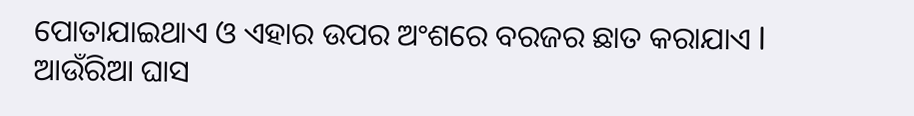ପୋତାଯାଇଥାଏ ଓ ଏହାର ଉପର ଅଂଶରେ ବରଜର ଛାତ କରାଯାଏ l
ଆଉଁରିଆ ଘାସ